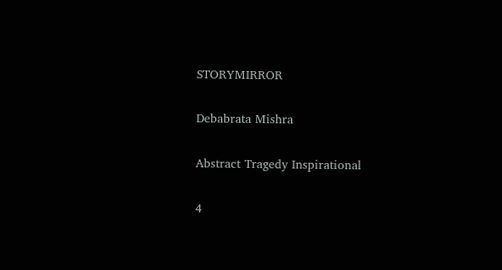STORYMIRROR

Debabrata Mishra

Abstract Tragedy Inspirational

4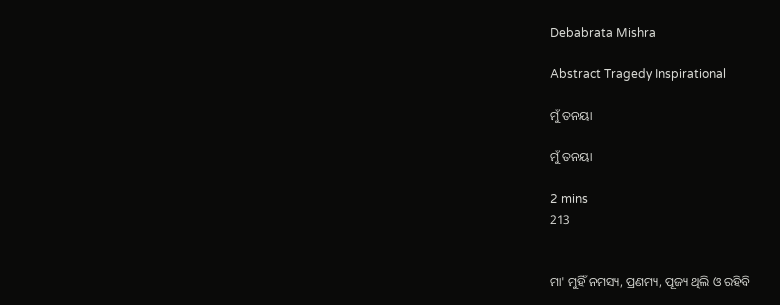Debabrata Mishra

Abstract Tragedy Inspirational

ମୁଁ ତନୟା

ମୁଁ ତନୟା

2 mins
213


ମା' ମୁହିଁ ନମସ୍ୟ, ପ୍ରଣମ୍ୟ, ପୂଜ୍ୟ ଥିଲି ଓ ରହିବି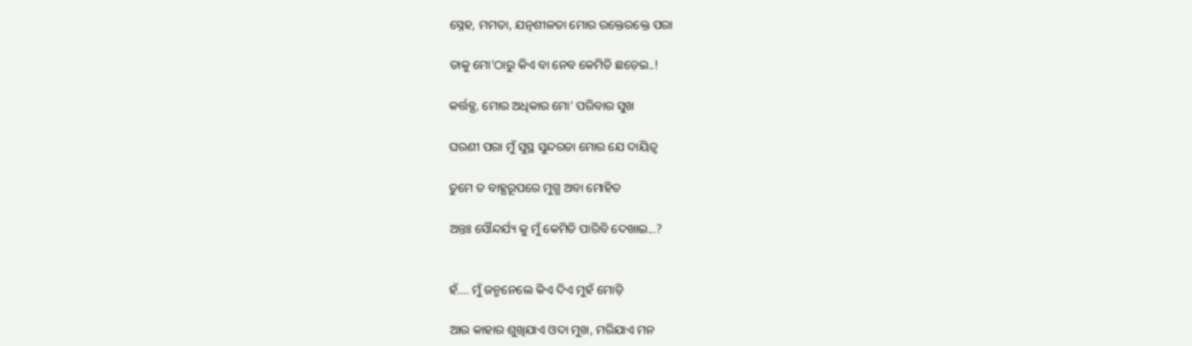ସ୍ନେହ, ମମତା, ଯତ୍ନଶୀଳତା ମୋର ରକ୍ତେରକ୍ତେ ପରା

ତାକୁ ମୋ'ଠାରୁ କିଏ ବା ନେବ କେମିତି ଛଡ଼େଇ..!

କର୍ତ୍ତବ୍ଯ, ମୋର ଅଧିକାର ମୋ' ପରିବାର ସୁଖ

ଘରଣୀ ପରା ମୁଁ ସୁସ୍ଥ ସୁନ୍ଦରତା ମୋର ଯେ ଦାୟିତ୍ୱ

ତୁମେ ତ ବାହ୍ଯରୂପରେ ମୁଗ୍ଧ ଅବା ମୋହିତ

ଅନ୍ତଃ ସୌନ୍ଦର୍ଯ୍ୟ କୁ ମୁଁ କେମିତି ପାରିବି ଦେଖାଇ...?


ହଁ.... ମୁଁ ଜନ୍ମନେଲେ କିଏ ଦିଏ ମୁହଁ ମୋଡ଼ି

ଆଉ କାହାର ଶୁଖିଯାଏ ଓଦା ମୁଖ, ମରିଯାଏ ମନ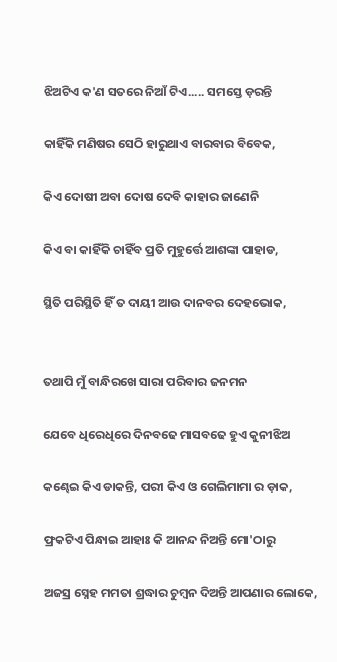ଝିଅଟିଏ କ'ଣ ସତରେ ନିଆଁ ଟିଏ..... ସମସ୍ତେ ଡ଼ରନ୍ତି

କାହିଁକି ମଣିଷର ସେଠି ହାରୁଥାଏ ବାରବାର ବିବେକ,

କିଏ ଦୋଷୀ ଅବା ଦୋଷ ଦେବି କାହାର ଜାଣେନି

କିଏ ବା କାହିଁକି ଚାହିଁବ ପ୍ରତି ମୁହୁର୍ତ୍ତେ ଆଶଙ୍କା ପାହାଡ,

ସ୍ଥିତି ପରିସ୍ଥିତି ହିଁ ତ ଦାୟୀ ଆଉ ଦାନବର ଦେହଭୋକ,


ତଥାପି ମୁଁ ବାନ୍ଧିରଖେ ସାରା ପରିବାର ଜନମନ

ଯେବେ ଧିରେଧିରେ ଦିନବଢେ ମାସବଢେ ହୁଏ କୁନୀଝିଅ

କଣ୍ଢେଇ କିଏ ଡାକନ୍ତି, ପରୀ କିଏ ଓ ଗେଲିମାମା ର ଡ଼ାକ,

ଫ୍ରକଟିଏ ପିନ୍ଧାଇ ଆହାଃ କି ଆନନ୍ଦ ନିଅନ୍ତି ମୋ'ଠାରୁ

ଅଜସ୍ର ସ୍ନେହ ମମତା ଶ୍ରଦ୍ଧାର ଚୁମ୍ବନ ଦିଅନ୍ତି ଆପଣାର ଲୋକେ,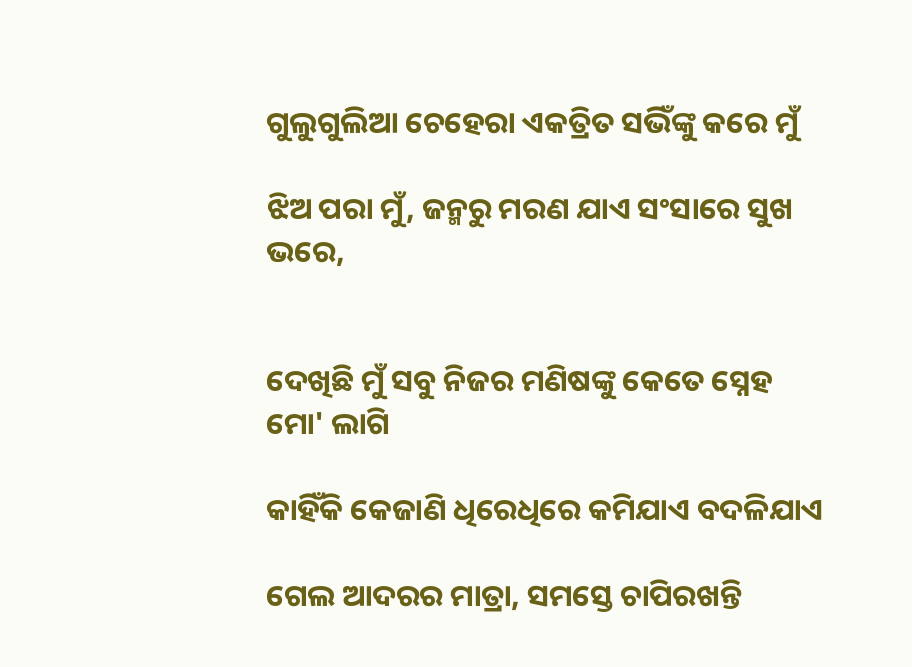ଗୁଲୁଗୁଲିଆ ଚେହେରା ଏକତ୍ରିତ ସଭିଁଙ୍କୁ କରେ ମୁଁ

ଝିଅ ପରା ମୁଁ, ଜନ୍ମରୁ ମରଣ ଯାଏ ସଂସାରେ ସୁଖ ଭରେ,


ଦେଖିଛି ମୁଁ ସବୁ ନିଜର ମଣିଷଙ୍କୁ କେତେ ସ୍ନେହ ମୋ' ଲାଗି

କାହିଁକି କେଜାଣି ଧିରେଧିରେ କମିଯାଏ ବଦଳିଯାଏ

ଗେଲ ଆଦରର ମାତ୍ରା, ସମସ୍ତେ ଚାପିରଖନ୍ତି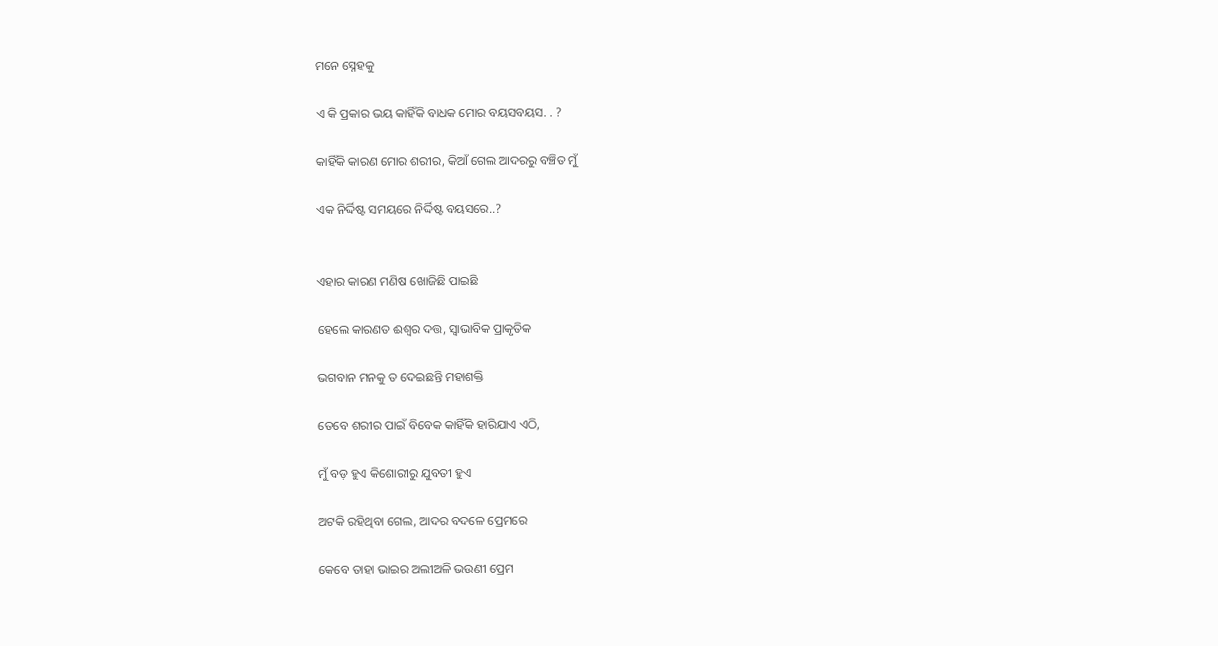ମନେ ସ୍ନେହକୁ

ଏ କି ପ୍ରକାର ଭୟ କାହିଁକି ବାଧକ ମୋର ବୟସବୟସ. . ?

କାହିଁକି କାରଣ ମୋର ଶରୀର, କିଆଁ ଗେଲ ଆଦରରୁ ବଞ୍ଚିତ ମୁଁ

ଏକ ନିର୍ଦ୍ଦିଷ୍ଟ ସମୟରେ ନିର୍ଦ୍ଦିଷ୍ଟ ବୟସରେ..?


ଏହାର କାରଣ ମଣିଷ ଖୋଜିଛି ପାଇଛି

ହେଲେ କାରଣତ ଈଶ୍ବର ଦତ୍ତ, ସ୍ୱାଭାବିକ ପ୍ରାକୃତିକ

ଭଗବାନ ମନକୁ ତ ଦେଇଛନ୍ତି ମହାଶକ୍ତି

ତେବେ ଶରୀର ପାଇଁ ବିବେକ କାହିଁକି ହାରିଯାଏ ଏଠି,

ମୁଁ ବଡ଼ ହୁଏ କିଶୋରୀରୁ ଯୁବତୀ ହୁଏ

ଅଟକି ରହିଥିବା ଗେଲ, ଆଦର ବଦଳେ ପ୍ରେମରେ

କେବେ ତାହା ଭାଇର ଅଲୀଅଳି ଭଉଣୀ ପ୍ରେମ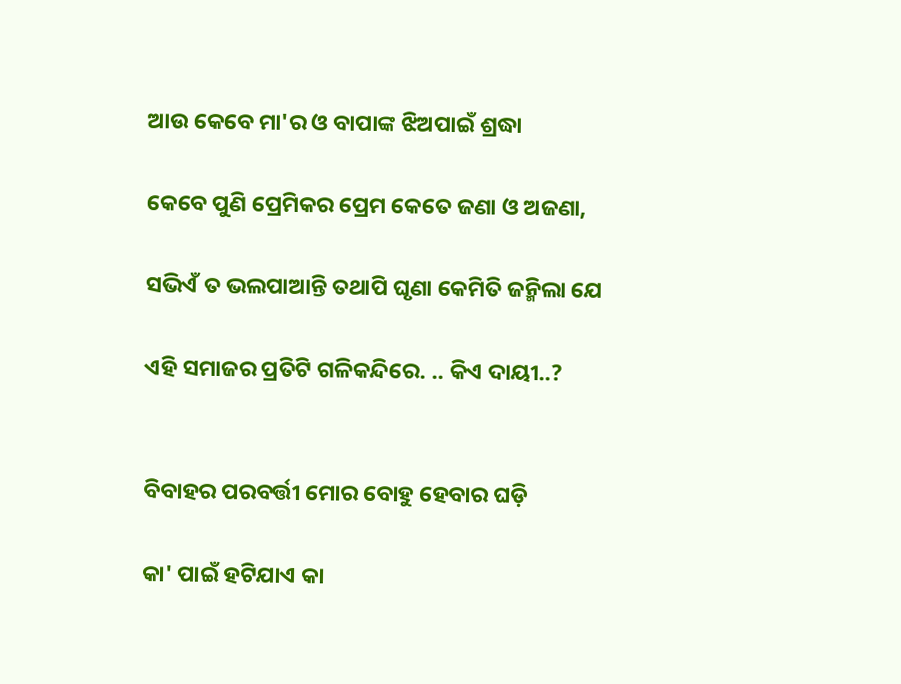ଆଉ କେବେ ମା'ର ଓ ବାପାଙ୍କ ଝିଅପାଇଁ ଶ୍ରଦ୍ଧା

କେବେ ପୁଣି ପ୍ରେମିକର ପ୍ରେମ କେତେ ଜଣା ଓ ଅଜଣା,

ସଭିଏଁ ତ ଭଲପାଆନ୍ତି ତଥାପି ଘୃଣା କେମିତି ଜନ୍ମିଲା ଯେ

ଏହି ସମାଜର ପ୍ରତିଟି ଗଳିକନ୍ଦିରେ. .. କିଏ ଦାୟୀ..?


ବିବାହର ପରବର୍ତ୍ତୀ ମୋର ବୋହୁ ହେବାର ଘଡ଼ି

କା' ପାଇଁ ହଟିଯାଏ କା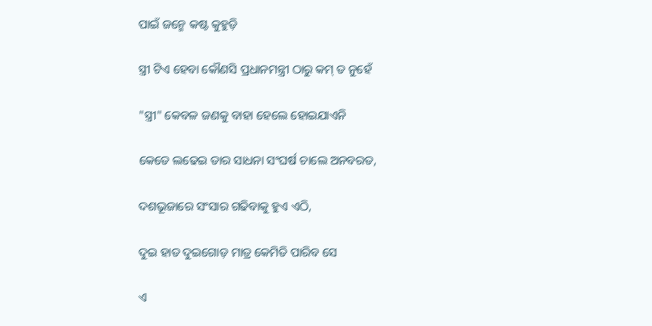ପାଇଁ ଜନ୍ମେ କଷ୍ଟ କୁହୁଡ଼ି

ସ୍ତ୍ରୀ ଟିଏ ହେବା କୌଣସି ପ୍ରଧାନମନ୍ତ୍ରୀ ଠାରୁ କମ୍ ତ ନୁହେଁ

"ସ୍ତ୍ରୀ" କେବଳ ଜଣକୁ ବାହା ହେଲେ ହୋଇଯାଏନି

କେତେ ଲଢେଇ ତାର ସାଧନା ସଂଘର୍ଷ ଚାଲେ ଅନବରତ,

ଦଶଭୂଜାରେ ସଂସାର ଗଢିବାକୁ ହୁଏ ଏଠି,

ଦୁଇ ହାତ ଦୁଇଗୋଡ଼ ମାତ୍ର କେମିତି ପାରିବ ସେ

ଏ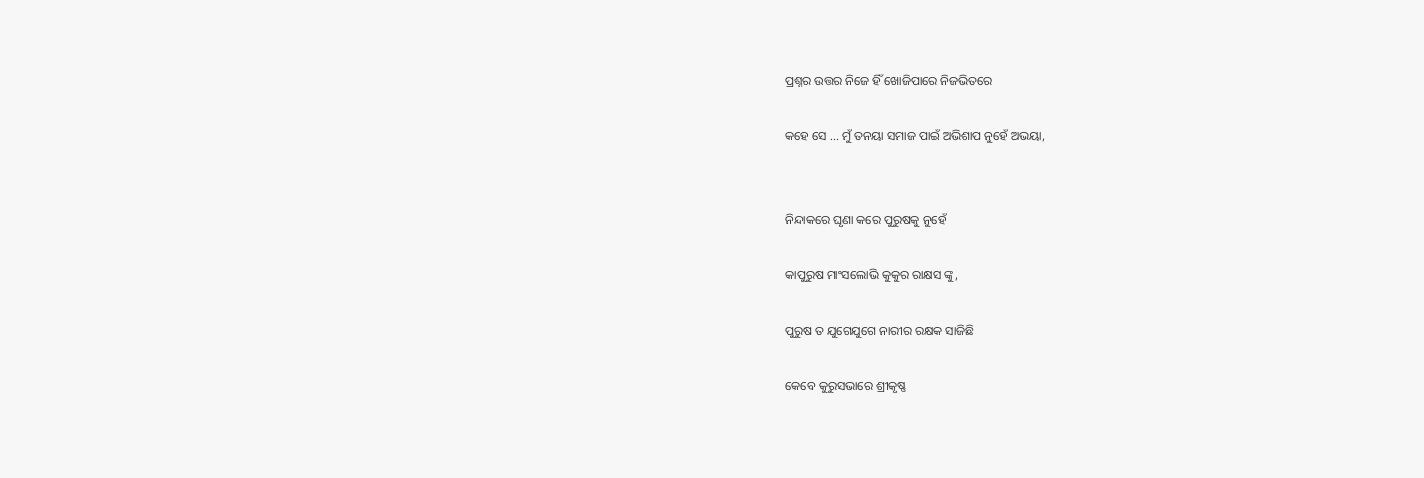ପ୍ରଶ୍ନର ଉତ୍ତର ନିଜେ ହିଁ ଖୋଜିପାରେ ନିଜଭିତରେ

କହେ ସେ ... ମୁଁ ତନୟା ସମାଜ ପାଇଁ ଅଭିଶାପ ନୁହେଁ ଅଭୟା,


ନିନ୍ଦାକରେ ଘୃଣା କରେ ପୁରୁଷକୁ ନୁହେଁ

କାପୁରୁଷ ମାଂସଲୋଭି କୁକୁର ରାକ୍ଷସ ଙ୍କୁ,

ପୁରୁଷ ତ ଯୁଗେଯୁଗେ ନାରୀର ରକ୍ଷକ ସାଜିଛି

କେବେ କୁରୁସଭାରେ ଶ୍ରୀକୃଷ୍ଣ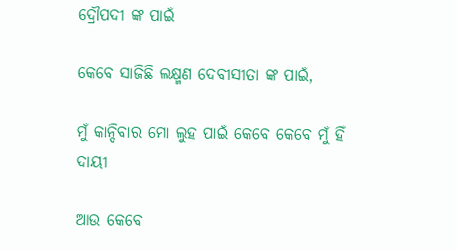ଦ୍ରୌପଦୀ ଙ୍କ ପାଇଁ

କେବେ ସାଜିଛି ଲକ୍ଷ୍ମଣ ଦେବୀସୀତା ଙ୍କ ପାଇଁ,

ମୁଁ କାନ୍ଦିବାର ମୋ ଲୁହ ପାଇଁ କେବେ କେବେ ମୁଁ ହିଁ ଦାୟୀ

ଆଉ କେବେ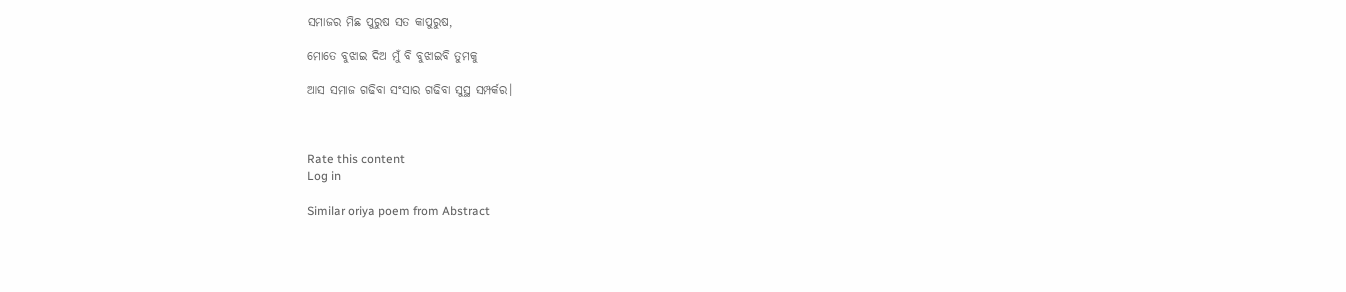ସମାଜର ମିଛ ପୁରୁଷ ସତ କାପୁରୁଷ,

ମୋତେ ବୁଝାଇ ଦିଅ ମୁଁ ବି ବୁଝାଇବି ତୁମକୁ

ଆସ ସମାଜ ଗଢିବା ସଂସାର ଗଢିବା ସୁସ୍ଥ ସମ୍ପର୍କର।



Rate this content
Log in

Similar oriya poem from Abstract